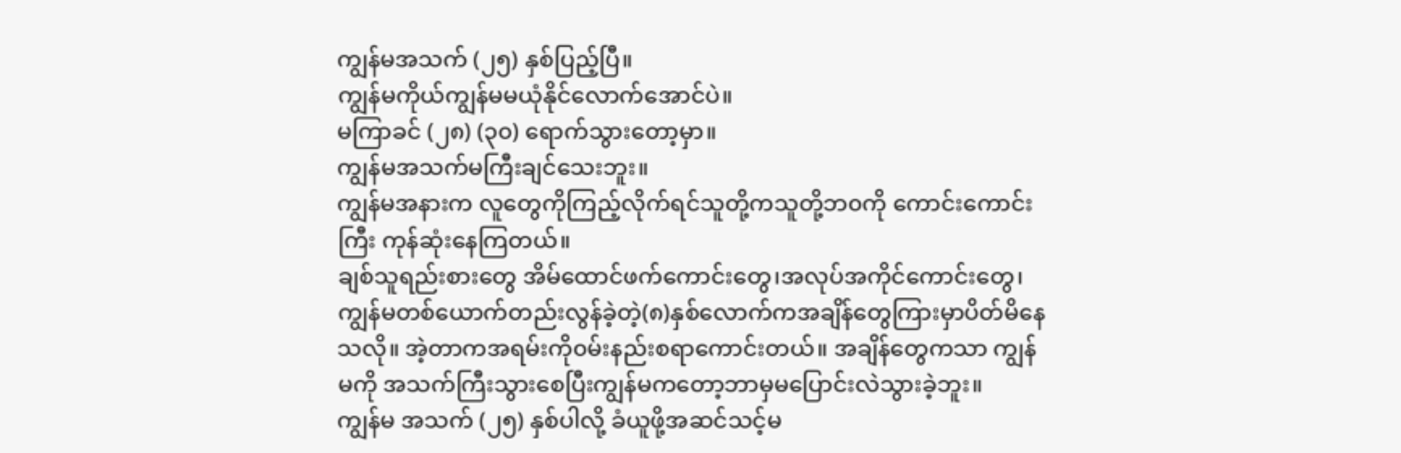ကျွန်မအသက် (၂၅) နှစ်ပြည့်ပြီ။
ကျွန်မကိုယ်ကျွန်မမယုံနိုင်လောက်အောင်ပဲ။
မကြာခင် (၂၈) (၃၀) ရောက်သွားတော့မှာ။
ကျွန်မအသက်မကြီးချင်သေးဘူး။
ကျွန်မအနားက လူတွေကိုကြည့်လိုက်ရင်သူတို့ကသူတို့ဘ၀ကို ကောင်းကောင်းကြီး ကုန်ဆုံးနေကြတယ်။
ချစ်သူရည်းစားတွေ အိမ်ထောင်ဖက်ကောင်းတွေ၊အလုပ်အကိုင်ကောင်းတွေ၊ ကျွန်မတစ်ယောက်တည်းလွန်ခဲ့တဲ့(၈)နှစ်လောက်ကအချိန်တွေကြားမှာပိတ်မိနေသလို။ အဲ့တာကအရမ်းကို၀မ်းနည်းစရာကောင်းတယ်။ အချိန်တွေကသာ ကျွန်မကို အသက်ကြီးသွားစေပြီးကျွန်မကတော့ဘာမှမပြောင်းလဲသွားခဲ့ဘူး။
ကျွန်မ အသက် (၂၅) နှစ်ပါလို့ ခံယူဖို့အဆင်သင့်မ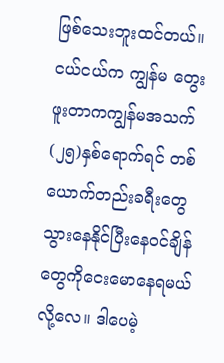ဖြစ်သေးဘူးထင်တယ်။ငယ်ငယ်က ကျွန်မ တွေးဖူးတာကကျွန်မအသက်(၂၅)နှစ်ရောက်ရင် တစ်ယောက်တည်းခရီးတွေသွားနေနိုင်ပြီးနေ၀င်ချိန်တွေကိုငေးမောနေရမယ်လို့လေ။ ဒါပေမဲ့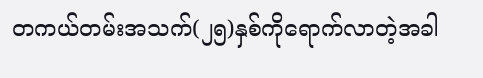တကယ်တမ်းအသက်(၂၅)နှစ်ကိုရောက်လာတဲ့အခါ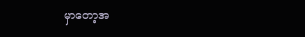မှာတော့အ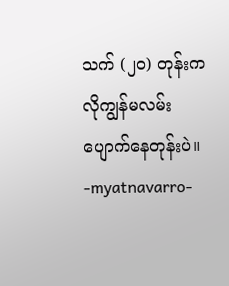သက် (၂၀) တုန်းကလိုကျွန်မလမ်းပျောက်နေတုန်းပဲ။
-myatnavarro-